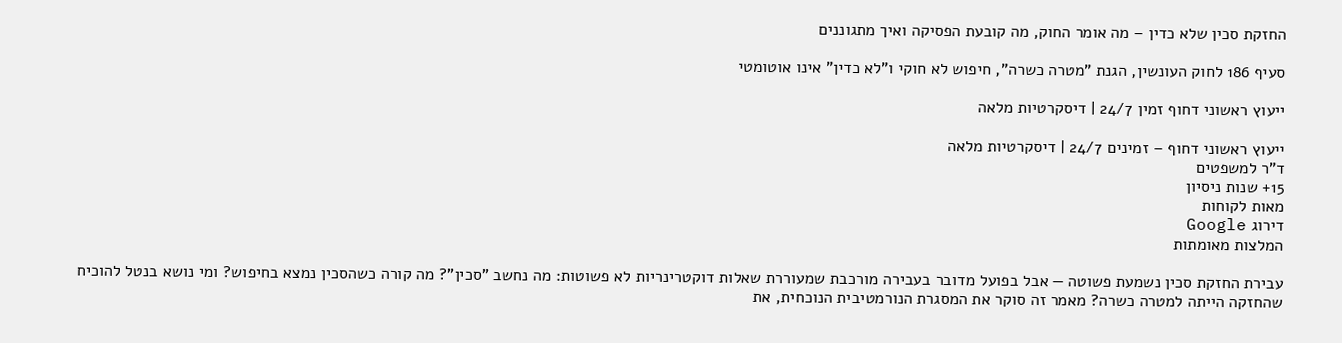החזקת סכין שלא כדין – מה אומר החוק, מה קובעת הפסיקה ואיך מתגוננים

סעיף 186 לחוק העונשין, הגנת "מטרה כשרה", חיפוש לא חוקי ו"לא כדין" אינו אוטומטי

ייעוץ ראשוני דחוף זמין 24/7 | דיסקרטיות מלאה

ייעוץ ראשוני דחוף – זמינים 24/7 | דיסקרטיות מלאה
ד"ר למשפטים
15+ שנות ניסיון
מאות לקוחות
דירוג Google
המלצות מאומתות

עבירת החזקת סכין נשמעת פשוטה — אבל בפועל מדובר בעבירה מורכבת שמעוררת שאלות דוקטרינריות לא פשוטות: מה נחשב "סכין"? מה קורה כשהסכין נמצא בחיפוש? ומי נושא בנטל להוכיח שהחזקה הייתה למטרה כשרה? מאמר זה סוקר את המסגרת הנורמטיבית הנוכחית, את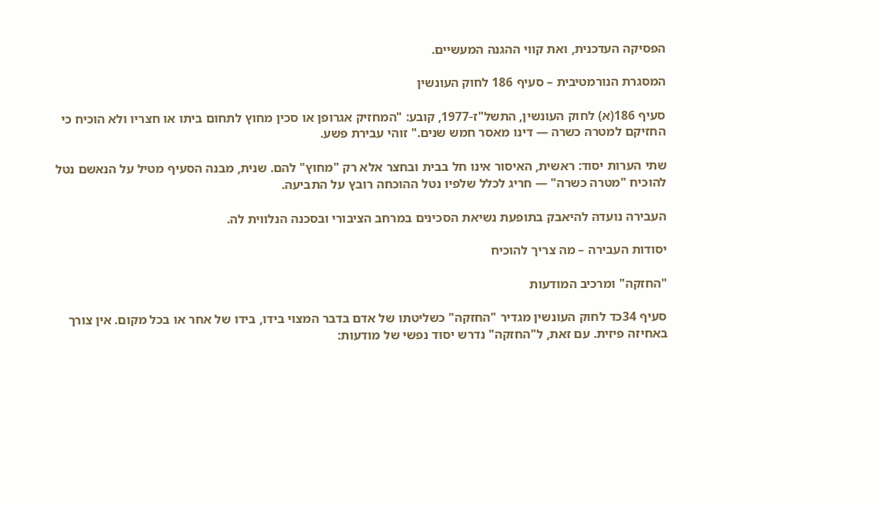הפסיקה העדכנית, ואת קווי ההגנה המעשיים.

המסגרת הנורמטיבית – סעיף 186 לחוק העונשין

סעיף 186(א) לחוק העונשין, התשל"ז-1977, קובע: "המחזיק אגרופן או סכין מחוץ לתחום ביתו או חצריו ולא הוכיח כי החזיקם למטרה כשרה — דינו מאסר חמש שנים." זוהי עבירת פשע.

שתי הערות יסוד: ראשית, האיסור אינו חל בבית ובחצר אלא רק "מחוץ" להם. שנית, מבנה הסעיף מטיל על הנאשם נטל להוכיח "מטרה כשרה" — חריג לכלל שלפיו נטל ההוכחה רובץ על התביעה.

העבירה נועדה להיאבק בתופעת נשיאת הסכינים במרחב הציבורי ובסכנה הנלווית לה.

יסודות העבירה – מה צריך להוכיח

"החזקה" ומרכיב המודעות

סעיף 34כד לחוק העונשין מגדיר "החזקה" כשליטתו של אדם בדבר המצוי בידו, בידו של אחר או בכל מקום. אין צורך באחיזה פיזית. עם זאת, ל"החזקה" נדרש יסוד נפשי של מודעות: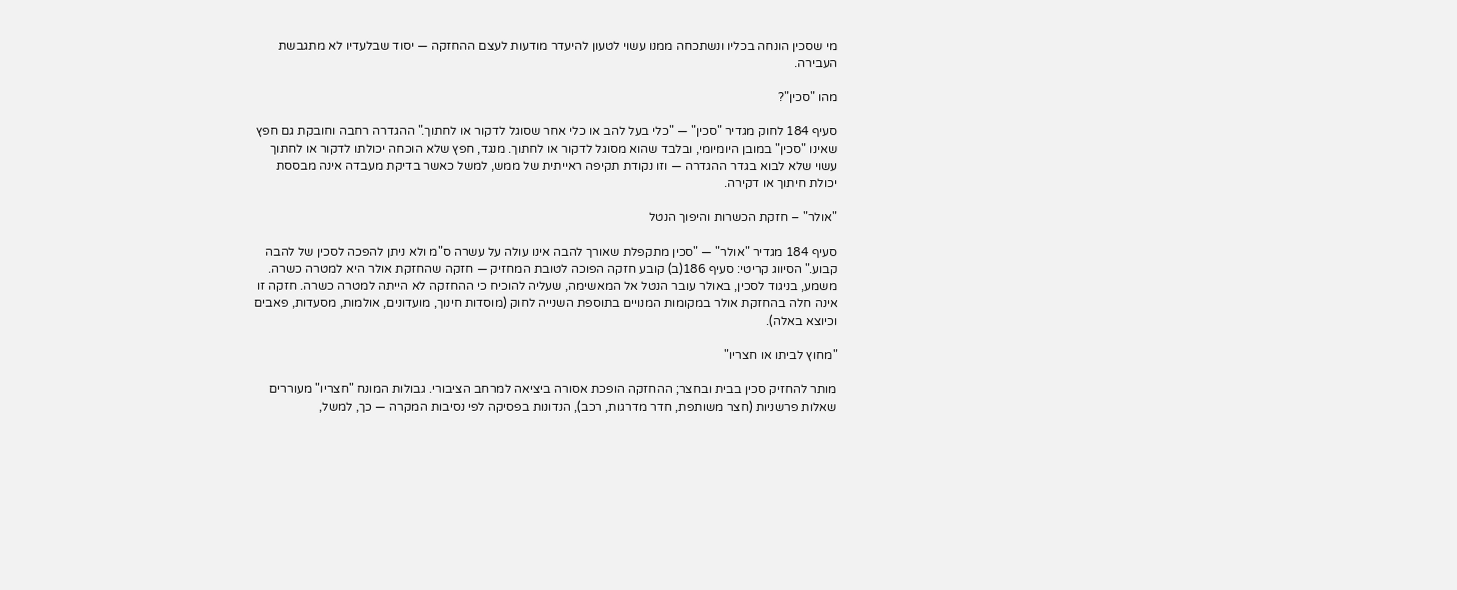מי שסכין הונחה בכליו ונשתכחה ממנו עשוי לטעון להיעדר מודעות לעצם ההחזקה — יסוד שבלעדיו לא מתגבשת העבירה.

מהו "סכין"?

סעיף 184 לחוק מגדיר "סכין" — "כלי בעל להב או כלי אחר שסוגל לדקור או לחתוך." ההגדרה רחבה וחובקת גם חפץ שאינו "סכין" במובן היומיומי, ובלבד שהוא מסוגל לדקור או לחתוך. מנגד, חפץ שלא הוכחה יכולתו לדקור או לחתוך עשוי שלא לבוא בגדר ההגדרה — וזו נקודת תקיפה ראייתית של ממש, למשל כאשר בדיקת מעבדה אינה מבססת יכולת חיתוך או דקירה.

"אולר" – חזקת הכשרות והיפוך הנטל

סעיף 184 מגדיר "אולר" — "סכין מתקפלת שאורך להבה אינו עולה על עשרה ס"מ ולא ניתן להפכה לסכין של להבה קבוע." הסיווג קריטי: סעיף 186(ב) קובע חזקה הפוכה לטובת המחזיק — חזקה שהחזקת אולר היא למטרה כשרה. משמע, בניגוד לסכין, באולר עובר הנטל אל המאשימה, שעליה להוכיח כי ההחזקה לא הייתה למטרה כשרה. חזקה זו אינה חלה בהחזקת אולר במקומות המנויים בתוספת השנייה לחוק (מוסדות חינוך, מועדונים, אולמות, מסעדות, פאבים וכיוצא באלה).

"מחוץ לביתו או חצריו"

מותר להחזיק סכין בבית ובחצר; ההחזקה הופכת אסורה ביציאה למרחב הציבורי. גבולות המונח "חצריו" מעוררים שאלות פרשניות (חצר משותפת, חדר מדרגות, רכב), הנדונות בפסיקה לפי נסיבות המקרה — כך, למשל,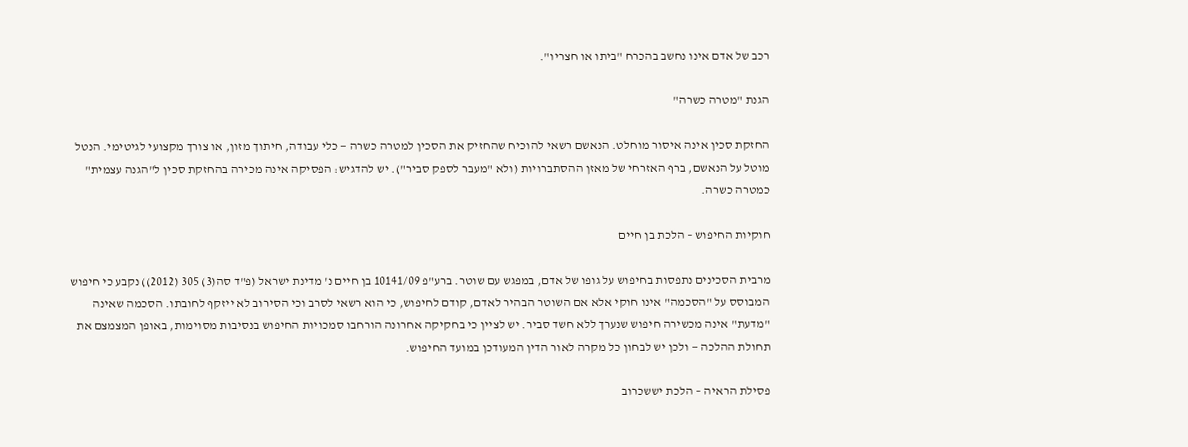רכב של אדם אינו נחשב בהכרח "ביתו או חצריו".

הגנת "מטרה כשרה"

החזקת סכין אינה איסור מוחלט. הנאשם רשאי להוכיח שהחזיק את הסכין למטרה כשרה — כלי עבודה, חיתוך מזון, או צורך מקצועי לגיטימי. הנטל מוטל על הנאשם, ברף האזרחי של מאזן ההסתברויות (ולא "מעבר לספק סביר"). יש להדגיש: הפסיקה אינה מכירה בהחזקת סכין ל"הגנה עצמית" כמטרה כשרה.

חוקיות החיפוש – הלכת בן חיים

מרבית הסכינים נתפסות בחיפוש על גופו של אדם, במפגש עם שוטר. ברע"פ 10141/09 בן חיים נ' מדינת ישראל (פ"ד סה(3) 305 (2012)) נקבע כי חיפוש המבוסס על "הסכמה" אינו חוקי אלא אם השוטר הבהיר לאדם, קודם לחיפוש, כי הוא רשאי לסרב וכי הסירוב לא ייזקף לחובתו. הסכמה שאינה "מדעת" אינה מכשירה חיפוש שנערך ללא חשד סביר. יש לציין כי בחקיקה אחרונה הורחבו סמכויות החיפוש בנסיבות מסוימות, באופן המצמצם את תחולת ההלכה — ולכן יש לבחון כל מקרה לאור הדין המעודכן במועד החיפוש.

פסילת הראיה – הלכת יששכרוב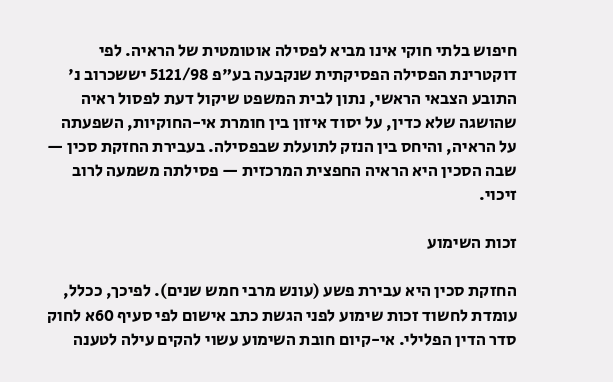חיפוש בלתי חוקי אינו מביא לפסילה אוטומטית של הראיה. לפי דוקטרינת הפסילה הפסיקתית שנקבעה בע"פ 5121/98 יששכרוב נ' התובע הצבאי הראשי, נתון לבית המשפט שיקול דעת לפסול ראיה שהושגה שלא כדין, על יסוד איזון בין חומרת אי-החוקיות, השפעתה על הראיה, והיחס בין הנזק לתועלת שבפסילה. בעבירת החזקת סכין — שבה הסכין היא הראיה החפצית המרכזית — פסילתה משמעה לרוב זיכוי.

זכות השימוע

החזקת סכין היא עבירת פשע (עונש מרבי חמש שנים). לפיכך, ככלל, עומדת לחשוד זכות שימוע לפני הגשת כתב אישום לפי סעיף 60א לחוק סדר הדין הפלילי. אי-קיום חובת השימוע עשוי להקים עילה לטענה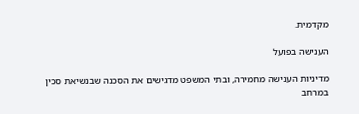מקדמית.

הענישה בפועל

מדיניות הענישה מחמירה, ובתי המשפט מדגישים את הסכנה שבנשיאת סכין במרחב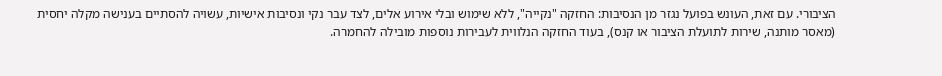הציבורי. עם זאת, העונש בפועל נגזר מן הנסיבות: החזקה "נקייה", ללא שימוש ובלי אירוע אלים, לצד עבר נקי ונסיבות אישיות, עשויה להסתיים בענישה מקלה יחסית (מאסר מותנה, שירות לתועלת הציבור או קנס), בעוד החזקה הנלווית לעבירות נוספות מובילה להחמרה.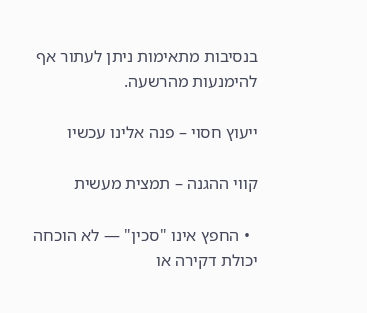בנסיבות מתאימות ניתן לעתור אף להימנעות מהרשעה.

ייעוץ חסוי – פנה אלינו עכשיו

קווי ההגנה – תמצית מעשית

  • החפץ אינו "סכין" — לא הוכחה יכולת דקירה או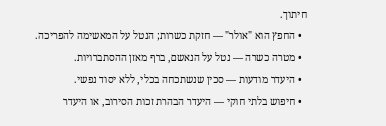חיתוך.
  • החפץ הוא "אולר" — חזקת כשרות; הנטל על המאשימה להפריכה.
  • מטרה כשרה — נטל על הנאשם, ברף מאזן ההסתברויות.
  • היעדר מודעות — סכין שנשתכחה בכלי, ללא יסוד נפשי.
  • חיפוש בלתי חוקי — היעדר הבהרת זכות הסירוב, או היעדר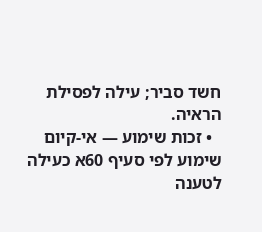חשד סביר; עילה לפסילת הראיה.
  • זכות שימוע — אי-קיום שימוע לפי סעיף 60א כעילה לטענה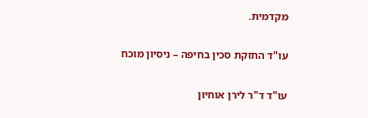מקדמית.

עו"ד החזקת סכין בחיפה – ניסיון מוכח

עו"ד ד"ר לירן אוחיון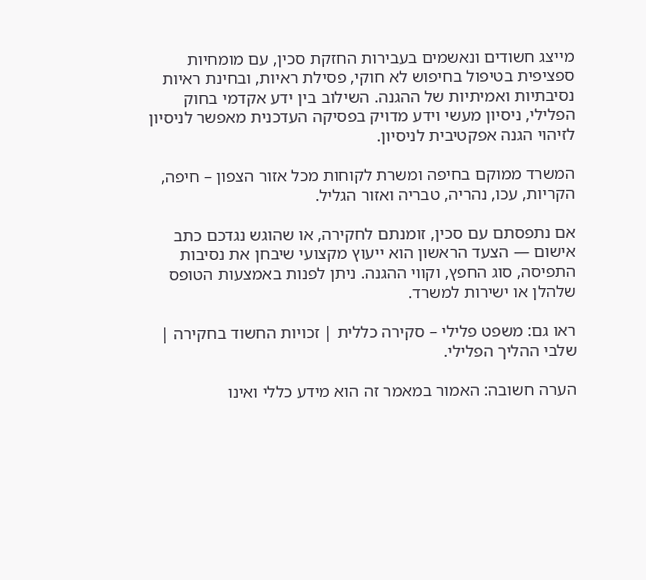מייצג חשודים ונאשמים בעבירות החזקת סכין, עם מומחיות ספציפית בטיפול בחיפוש לא חוקי, פסילת ראיות, ובחינת ראיות נסיבתיות ואמיתיות של ההגנה. השילוב בין ידע אקדמי בחוק הפלילי, ניסיון מעשי וידע מדויק בפסיקה העדכנית מאפשר לניסיון לזיהוי הגנה אפקטיבית לניסיון.

המשרד ממוקם בחיפה ומשרת לקוחות מכל אזור הצפון – חיפה, הקריות, עכו, נהריה, טבריה ואזור הגליל.

אם נתפסתם עם סכין, זומנתם לחקירה, או שהוגש נגדכם כתב אישום — הצעד הראשון הוא ייעוץ מקצועי שיבחן את נסיבות התפיסה, סוג החפץ, וקווי ההגנה. ניתן לפנות באמצעות הטופס שלהלן או ישירות למשרד.

ראו גם: משפט פלילי – סקירה כללית | זכויות החשוד בחקירה | שלבי ההליך הפלילי.

הערה חשובה: האמור במאמר זה הוא מידע כללי ואינו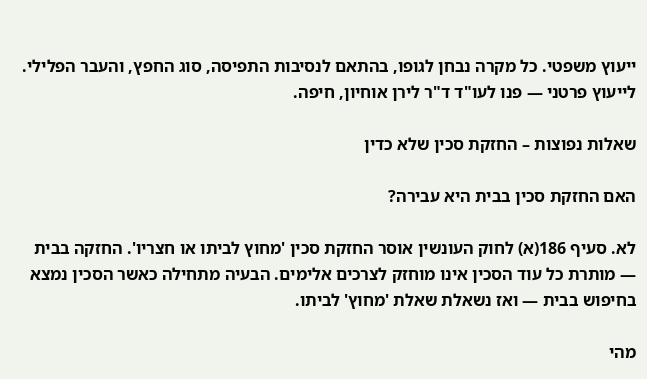ייעוץ משפטי. כל מקרה נבחן לגופו, בהתאם לנסיבות התפיסה, סוג החפץ, והעבר הפלילי. לייעוץ פרטני — פנו לעו"ד ד"ר לירן אוחיון, חיפה.

שאלות נפוצות – החזקת סכין שלא כדין

האם החזקת סכין בבית היא עבירה?

לא. סעיף 186(א) לחוק העונשין אוסר החזקת סכין 'מחוץ לביתו או חצריו'. החזקה בבית — מותרת כל עוד הסכין אינו מוחזק לצרכים אלימים. הבעיה מתחילה כאשר הסכין נמצא בחיפוש בבית — ואז נשאלת שאלת 'מחוץ' לביתו.

מהי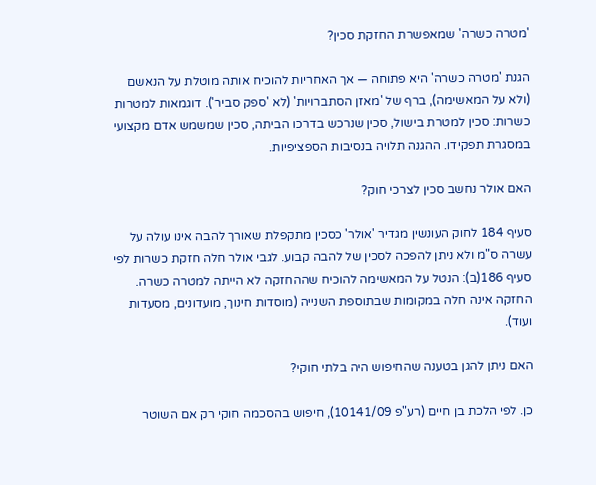'מטרה כשרה' שמאפשרת החזקת סכין?

הגנת 'מטרה כשרה' היא פתוחה — אך האחריות להוכיח אותה מוטלת על הנאשם (ולא על המאשימה), ברף של 'מאזן הסתברויות' (לא 'ספק סביר'). דוגמאות למטרות כשרות: סכין למטרת בישול, סכין שנרכש בדרכו הביתה, סכין שמשמש אדם מקצועי במסגרת תפקידו. ההגנה תלויה בנסיבות הספציפיות.

האם אולר נחשב סכין לצרכי חוק?

סעיף 184 לחוק העונשין מגדיר 'אולר' כסכין מתקפלת שאורך להבה אינו עולה על עשרה ס"מ ולא ניתן להפכה לסכין של להבה קבוע. לגבי אולר חלה חזקת כשרות לפי סעיף 186(ב): הנטל על המאשימה להוכיח שההחזקה לא הייתה למטרה כשרה. החזקה אינה חלה במקומות שבתוספת השנייה (מוסדות חינוך, מועדונים, מסעדות ועוד).

האם ניתן להגן בטענה שהחיפוש היה בלתי חוקי?

כן. לפי הלכת בן חיים (רע"פ 10141/09), חיפוש בהסכמה חוקי רק אם השוטר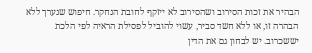הבהיר את זכות הסירוב ושהסירוב לא ייזקף לחובת הנחקר. חיפוש שנערך ללא הבהרה זו, או ללא חשד סביר, עשוי להוביל לפסילת הראיה לפי הלכת יששכרוב. יש לבחון גם את הדין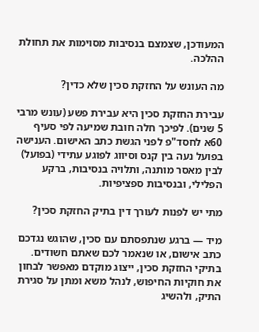המעודכן, שצמצם בנסיבות מסוימות את תחולת ההלכה.

מה העונש על החזקת סכין שלא כדין?

עבירת החזקת סכין היא עבירת פשע (עונש מרבי 5 שנים). לפיכך חלה חובת שמיעה לפי סעיף 60א לחסד"פ לפני הגשת כתב האישום. הענישה בפועל נעה בין קנס וסיווג לפוגע עתידי (בפועל) לבין מאסר מותנה, ותלויה בנסיבות, ברקע הפלילי, ובנסיבות ספציפיות.

מתי יש לפנות לעורך דין בתיק החזקת סכין?

מיד — ברגע שנתפסתם עם סכין, שהוגש נגדכם כתב אישום, או שנאמר לכם שאתם חשודים. בתיקי החזקת סכין, ייצוג מוקדם מאפשר לבחון את חוקיות החיפוש, לנהל משא ומתן על סגירת התיק, ולהשיג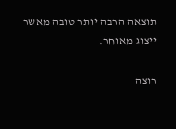תוצאה הרבה יותר טובה מאשר ייצוג מאוחר.

רוצה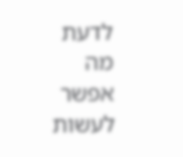לדעת מה אפשר לעשות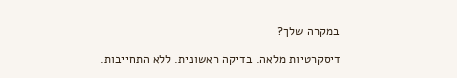במקרה שלך?

דיסקרטיות מלאה. בדיקה ראשונית. ללא התחייבות.